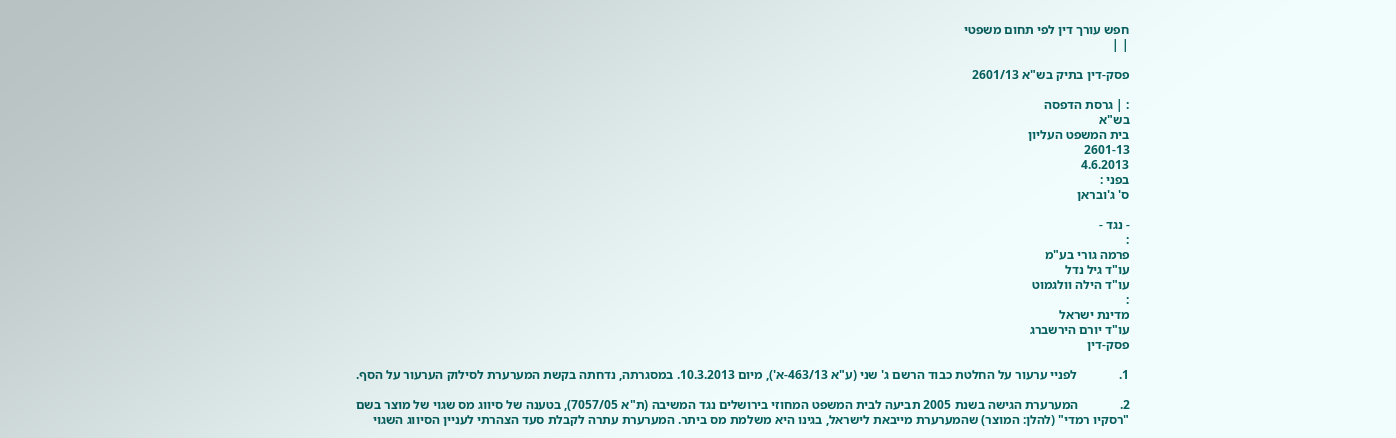חפש עורך דין לפי תחום משפטי
| |

פסק-דין בתיק בש"א 2601/13

: | גרסת הדפסה
בש"א
בית המשפט העליון
2601-13
4.6.2013
בפני :
ס' ג'ובראן

- נגד -
:
פרמה גורי בע"מ
עו"ד גיל נדל
עו"ד הילה וולגמוט
:
מדינת ישראל
עו"ד יורם הירשברג
פסק-דין

1.             לפניי ערעור על החלטת כבוד הרשם ג' שני (ע"א 463/13-א'), מיום 10.3.2013. במסגרתה, נדחתה בקשת המערערת לסילוק הערעור על הסף.

2.             המערערת הגישה בשנת 2005 תביעה לבית המשפט המחוזי בירושלים נגד המשיבה (ת"א 7057/05), בטענה של סיווג מס שגוי של מוצר בשם "רסקיו רמדי" (להלן: המוצר) שהמערערת מייבאת לישראל, בגינו היא משלמת מס ביתר. המערערת עתרה לקבלת סעד הצהרתי לעניין הסיווג השגוי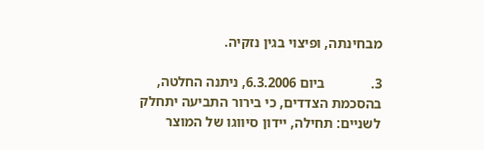מבחינתה, ופיצוי בגין נזקיה.

3.             ביום 6.3.2006, ניתנה החלטה, בהסכמת הצדדים, כי בירור התביעה יתחלק לשניים: תחילה, יידון סיווגו של המוצר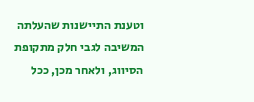וטענת התיישנות שהעלתה המשיבה לגבי חלק מתקופת הסיווג, ולאחר מכן, ככל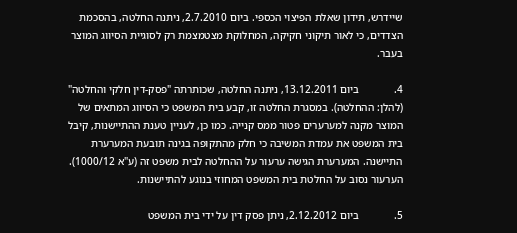שיידרש, תידון שאלת הפיצוי הכספי. ביום 2.7.2010, ניתנה החלטה, בהסכמת הצדדים, כי לאור תיקוני חקיקה, המחלוקת מצטמצמת רק לסוגיית הסיווג המוצר בעבר.

4.             ביום 13.12.2011, ניתנה החלטה, שכותרתה "פסק-דין חלקי והחלטה" (להלן: ההחלטה). במסגרת החלטה זו, קבע בית המשפט כי הסיווג המתאים של המוצר מקנה למערערים פטור ממס קנייה. כמו כן, לעניין טענת ההתיישנות, קיבל בית המשפט את עמדת המשיבה כי חלק מהתקופה בגינה תובעת המערערת התיישנה. המערערת הגישה ערעור על ההחלטה לבית משפט זה (ע"א 1000/12). הערעור נסוב על החלטת בית המשפט המחוזי בנוגע להתיישנות.

5.             ביום 2.12.2012, ניתן פסק דין על ידי בית המשפט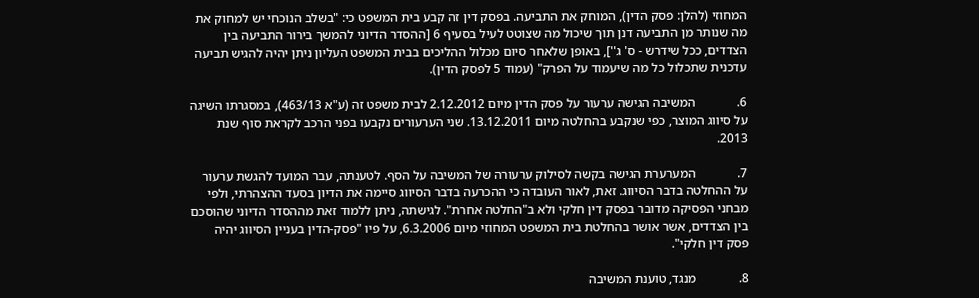המחוזי (להלן: פסק הדין), המוחק את התביעה. בפסק דין זה קבע בית המשפט כי: "בשלב הנוכחי יש למחוק את מה שנותר מן התביעה דנן תוך שיכול מה שצוטט לעיל בסעיף 6 [ההסדר הדיוני להמשך בירור התביעה בין הצדדים, ככל שידרש - ס' ג''], באופן שלאחר סיום מכלול ההליכים בבית המשפט העליון ניתן יהיה להגיש תביעה עדכנית שתכלול כל מה שיעמוד על הפרק" (עמוד 5 לפסק הדין).

6.             המשיבה הגישה ערעור על פסק הדין מיום 2.12.2012 לבית משפט זה (ע"א 463/13), במסגרתו השיגה על סיווג המוצר, כפי שנקבע בהחלטה מיום 13.12.2011. שני הערעורים נקבעו בפני הרכב לקראת סוף שנת 2013.

7.             המערערת הגישה בקשה לסילוק ערעורה של המשיבה על הסף. לטענתה, עבר המועד להגשת ערעור על ההחלטה בדבר הסיווג. זאת, לאור העובדה כי ההכרעה בדבר הסיווג סיימה את הדיון בסעד ההצהרתי, ולפי מבחני הפסיקה מדובר בפסק דין חלקי ולא ב"החלטה אחרת". לגישתה, ניתן ללמוד זאת מההסדר הדיוני שהוסכם בין הצדדים, אשר אושר בהחלטת בית המשפט המחוזי מיום 6.3.2006, על פיו "פסק-הדין בעניין הסיווג יהיה פסק דין חלקי".

8.             מנגד, טוענת המשיבה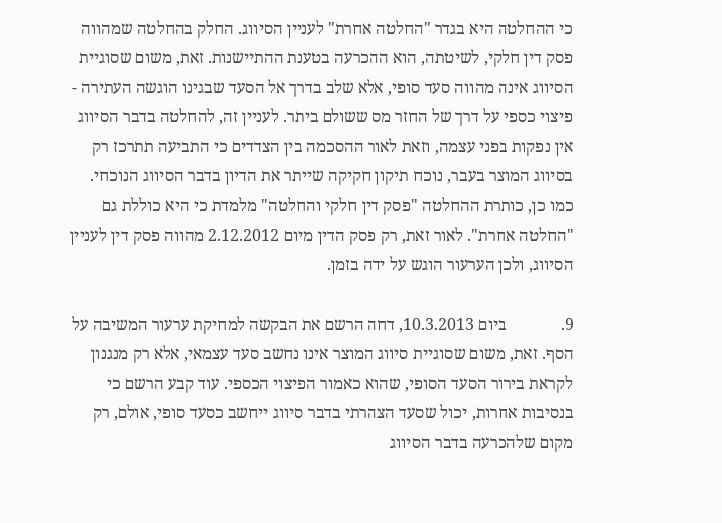כי ההחלטה היא בגדר "החלטה אחרת" לעניין הסיווג. החלק בהחלטה שמהווה פסק דין חלקי, לשיטתה, הוא ההכרעה בטענת ההתיישנות. זאת, משום שסוגיית הסיווג אינה מהווה סעד סופי, אלא שלב בדרך אל הסעד שבגינו הוגשה העתירה - פיצוי כספי על דרך של החזר מס ששולם ביתר. לעניין זה, להחלטה בדבר הסיווג אין נפקות בפני עצמה, וזאת לאור ההסכמה בין הצדדים כי התביעה תתרכז רק בסיווג המוצר בעבר, נוכח תיקון חקיקה שייתר את הדיון בדבר הסיווג הנוכחי. כמו כן, כותרת ההחלטה "פסק דין חלקי והחלטה" מלמדת כי היא כוללת גם "החלטה אחרת". לאור זאת, רק פסק הדין מיום 2.12.2012 מהווה פסק דין לעניין הסיווג, ולכן הערעור הוגש על ידה בזמן.

9.             ביום 10.3.2013, דחה הרשם את הבקשה למחיקת ערעור המשיבה על הסף. זאת, משום שסוגיית סיווג המוצר אינו נחשב סעד עצמאי, אלא רק מנגנון לקראת בירור הסעד הסופי, שהוא כאמור הפיצוי הכספי. עוד קבע הרשם כי בנסיבות אחרות, יכול שסעד הצהרתי בדבר סיווג ייחשב כסעד סופי, אולם, רק מקום שלהכרעה בדבר הסיווג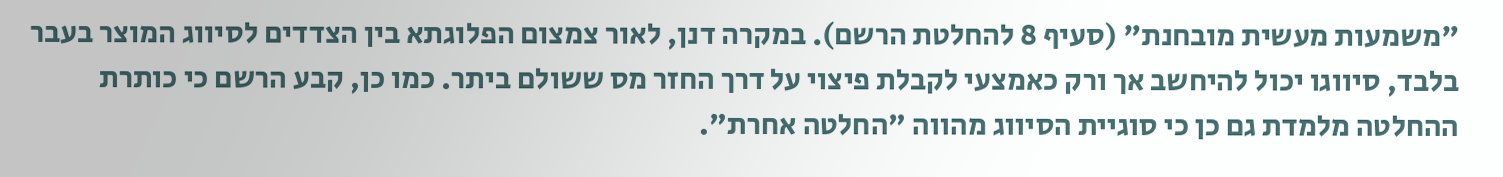"משמעות מעשית מובחנת" (סעיף 8 להחלטת הרשם). במקרה דנן, לאור צמצום הפלוגתא בין הצדדים לסיווג המוצר בעבר בלבד, סיווגו יכול להיחשב אך ורק כאמצעי לקבלת פיצוי על דרך החזר מס ששולם ביתר. כמו כן, קבע הרשם כי כותרת ההחלטה מלמדת גם כן כי סוגיית הסיווג מהווה "החלטה אחרת".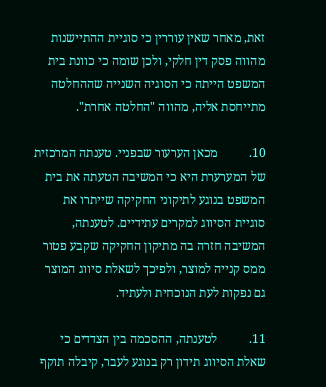זאת, מאחר שאין עוררין כי סוגיית ההתיישנות מהווה פסק דין חלקי, ולכן שומה כי כוונת בית המשפט הייתה כי הסוגיה השנייה שההחלטה מתייחסת אליה, מהווה "החלטה אחרת".

10.          מכאן הערעור שבפניי. טענתה המרכזית של המערערת היא כי המשיבה הטעתה את בית המשפט בנוגע לתיקוני החקיקה שייתרו את סוגיית הסיווג למקרים עתידיים. לטענתה, המשיבה חזרה בה מתיקון החקיקה שקבע פטור ממס קנייה למוצר, ולפיכך לשאלת סיווג המוצר גם נפקות לעת הנוכחית ולעתיד.

11.          לטענתה, ההסכמה בין הצדדים כי שאלת הסיווג תידון רק בנוגע לעבר, קיבלה תוקף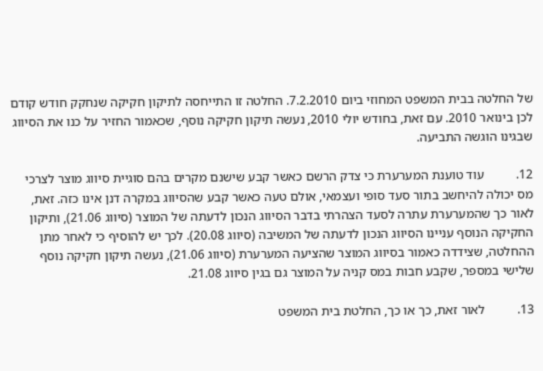של החלטה בבית המשפט המחוזי ביום 7.2.2010. החלטה זו התייחסה לתיקון חקיקה שנחקק חודש קודם לכן בינואר 2010. עם זאת, בחודש יולי 2010, נעשה תיקון חקיקה נוסף, שכאמור החזיר על כנו את הסיווג שבגינו הוגשה התביעה.

12.          עוד טוענת המערערת כי צדק הרשם כאשר קבע שישנם מקרים בהם סוגיית סיווג מוצר לצרכי מס יכולה להיחשב בתור סעד סופי ועצמאי, אולם טעה כאשר קבע שהסיווג במקרה דנן אינו כזה. זאת, לאור כך שהמערערת עתרה לסעד הצהרתי בדבר הסיווג הנכון לדעתה של המוצר (סיווג 21.06), ותיקון החקיקה הנוסף עניינו הסיווג הנכון לדעתה של המשיבה (סיווג 20.08). לכך יש להוסיף כי לאחר מתן ההחלטה, שצידדה כאמור בסיווג המוצר שהציעה המערערת (סיווג 21.06), נעשה תיקון חקיקה נוסף שלישי במספר, שקבע חבות במס קניה על המוצר גם בגין סיווג 21.08.

13.          לאור זאת, כך או כך, החלטת בית המשפט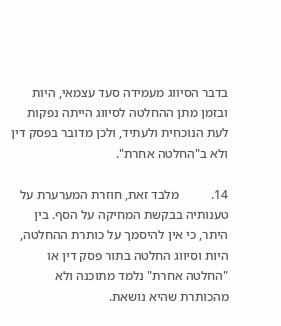בדבר הסיווג מעמידה סעד עצמאי, היות ובזמן מתן ההחלטה לסיווג הייתה נפקות לעת הנוכחית ולעתיד, ולכן מדובר בפסק דין ולא ב"החלטה אחרת".

14.          מלבד זאת, חוזרת המערערת על טענותיה בבקשת המחיקה על הסף. בין היתר, כי אין להיסמך על כותרת ההחלטה, היות וסיווג החלטה בתור פסק דין או "החלטה אחרת" נלמד מתוכנה ולא מהכותרת שהיא נושאת.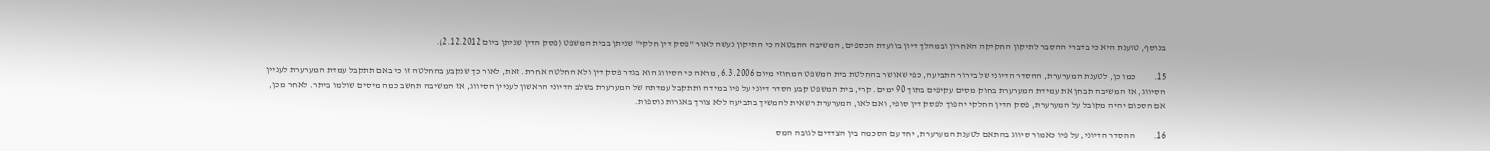בנוסף, טוענת היא כי בדברי ההסבר לתיקון החקיקה האחרון ובמהלך דיון בוועדת הכספים, המשיבה התבטאה כי התיקון נעשה לאור "פסק דין חלקי" שניתן בבית המשפט (פסק הדין שניתן ביום 2.12.2012).

15.          כמו כן, לטענת המערערת, ההסדר הדיוני של בירור התביעה, כפי שאושר בהחלטת בית המשפט המחוזי מיום 6.3.2006, מראה כי הסיווג הוא בגדר פסק דין ולא החלטה אחרת. זאת, לאור כך שנקבע בהחלטה זו כי באם תתקבל עמדת המערערת לעניין הסיווג, אז המשיבה תבחן את עמידת המערערת בחוק מסים עקיפים בתוך 90 ימים. קרי, בית המשפט קבע הסדר דיוני על פיו במידה ותתקבל עמדתה של המערערת בשלב הדיוני הראשון לעניין הסיווג, אז המשיבה תחשב כמה מיסים שולמו ביתר. לאחר מכן, אם הסכום יהיה מקובל על המערערת, פסק הדין החלקי יהפוך לפסק דין סופי, ואם לאו, המערערת רשאית להמשיך בתביעה ללא צורך באגרות נוספות.

16.          ההסדר הדיוני, על פיו כאמור סיווג בהתאם לטענת המערערת, יחד עם הסכמה בין הצדדים לגובה המס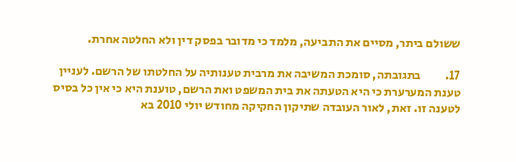ששולם ביתר, מסיים את התביעה, מלמד כי מדובר בפסק דין ולא החלטה אחרת.

17.          בתגובתה, סומכת המשיבה את מרבית טענותיה על החלטתו של הרשם. לעניין טענת המערערת כי היא הטעתה את בית המשפט ואת הרשם, טוענת היא כי אין כל בסיס לטענה זו. זאת, לאור העובדה שתיקון החקיקה מחודש יולי 2010 בא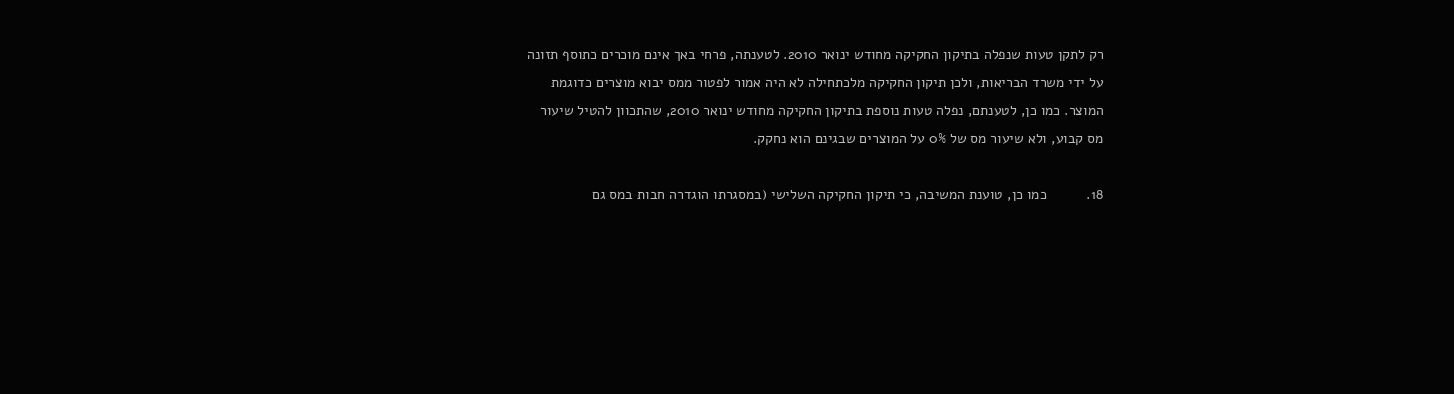רק לתקן טעות שנפלה בתיקון החקיקה מחודש ינואר 2010. לטענתה, פרחי באך אינם מוכרים כתוסף תזונה על ידי משרד הבריאות, ולכן תיקון החקיקה מלכתחילה לא היה אמור לפטור ממס יבוא מוצרים כדוגמת המוצר. כמו כן, לטענתם, נפלה טעות נוספת בתיקון החקיקה מחודש ינואר 2010, שהתכוון להטיל שיעור מס קבוע, ולא שיעור מס של 0% על המוצרים שבגינם הוא נחקק.

18.          כמו כן, טוענת המשיבה, כי תיקון החקיקה השלישי (במסגרתו הוגדרה חבות במס גם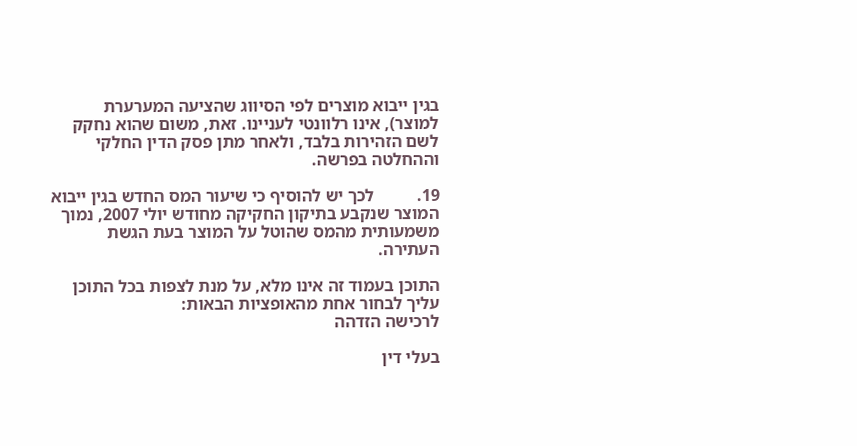בגין ייבוא מוצרים לפי הסיווג שהציעה המערערת למוצר), אינו רלוונטי לעניינו. זאת, משום שהוא נחקק לשם הזהירות בלבד, ולאחר מתן פסק הדין החלקי וההחלטה בפרשה.

19.          לכך יש להוסיף כי שיעור המס החדש בגין ייבוא המוצר שנקבע בתיקון החקיקה מחודש יולי 2007, נמוך משמעותית מהמס שהוטל על המוצר בעת הגשת העתירה.

התוכן בעמוד זה אינו מלא, על מנת לצפות בכל התוכן עליך לבחור אחת מהאופציות הבאות:
לרכישה הזדהה

בעלי דין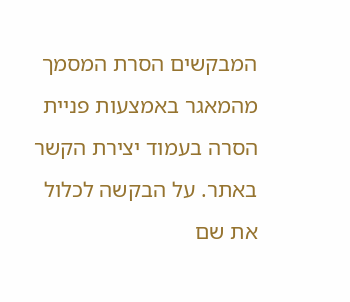המבקשים הסרת המסמך מהמאגר באמצעות פניית הסרה בעמוד יצירת הקשר באתר. על הבקשה לכלול את שם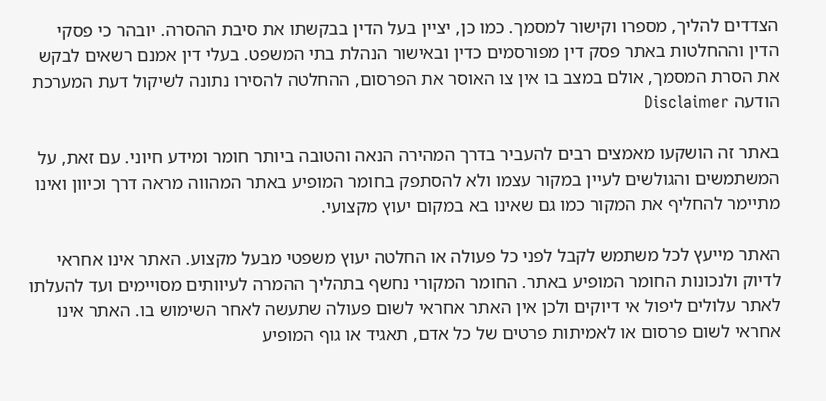הצדדים להליך, מספרו וקישור למסמך. כמו כן, יציין בעל הדין בבקשתו את סיבת ההסרה. יובהר כי פסקי הדין וההחלטות באתר פסק דין מפורסמים כדין ובאישור הנהלת בתי המשפט. בעלי דין אמנם רשאים לבקש את הסרת המסמך, אולם במצב בו אין צו האוסר את הפרסום, ההחלטה להסירו נתונה לשיקול דעת המערכת
הודעה Disclaimer

באתר זה הושקעו מאמצים רבים להעביר בדרך המהירה הנאה והטובה ביותר חומר ומידע חיוני. עם זאת, על המשתמשים והגולשים לעיין במקור עצמו ולא להסתפק בחומר המופיע באתר המהווה מראה דרך וכיוון ואינו מתיימר להחליף את המקור כמו גם שאינו בא במקום יעוץ מקצועי.

האתר מייעץ לכל משתמש לקבל לפני כל פעולה או החלטה יעוץ משפטי מבעל מקצוע. האתר אינו אחראי לדיוק ולנכונות החומר המופיע באתר. החומר המקורי נחשף בתהליך ההמרה לעיוותים מסויימים ועד להעלתו לאתר עלולים ליפול אי דיוקים ולכן אין האתר אחראי לשום פעולה שתעשה לאחר השימוש בו. האתר אינו אחראי לשום פרסום או לאמיתות פרטים של כל אדם, תאגיד או גוף המופיע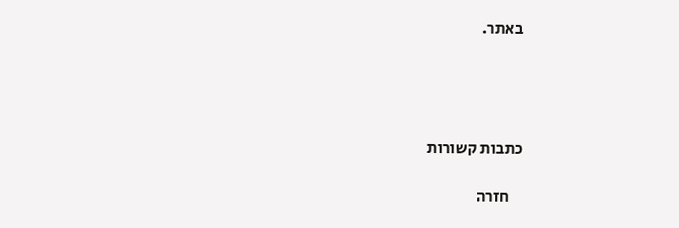באתר.




כתבות קשורות

    חזרה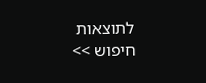לתוצאות חיפוש >>